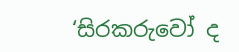‘සිරකරුවෝ ද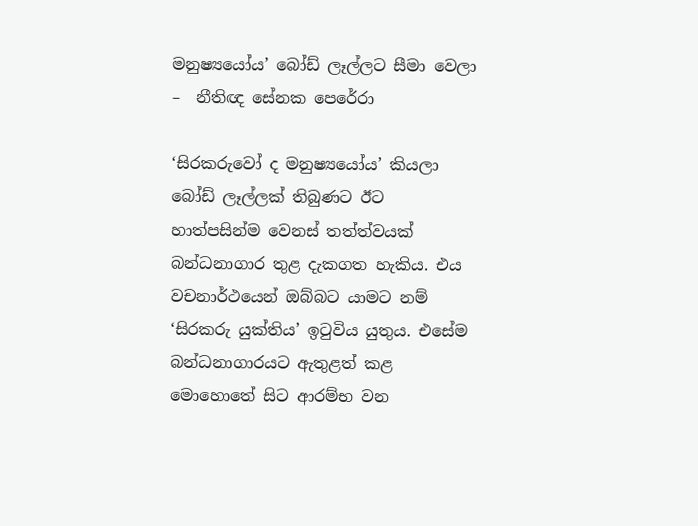මනුෂ්‍යයෝය’ බෝඩ් ලෑල්ලට සීමා වෙලා –  නීතිඥ සේනක පෙරේරා

‘සිරකරුවෝ ද මනුෂ්‍යයෝය’ කියලා බෝඩ් ලෑල්ලක් තිබුණට ඊට හාත්පසින්ම වෙනස් තත්ත්වයක් බන්ධනාගාර තුළ දැකගත හැකිය. එය වචනාර්ථයෙන් ඔබ්බට යාමට නම් ‘සිරකරු යුක්තිය’ ඉටුවිය යුතුය. එසේම බන්ධනාගාරයට ඇතුළත් කළ මොහොතේ සිට ආරම්භ වන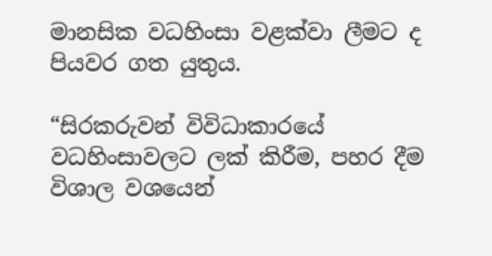මානසික වධහිංසා වළක්වා ලීමට ද පියවර ගත යුතුය.

“සිරකරුවන් විවිධාකාරයේ වධහිංසාවලට ලක් කිරීම, පහර දීම විශාල වශයෙන්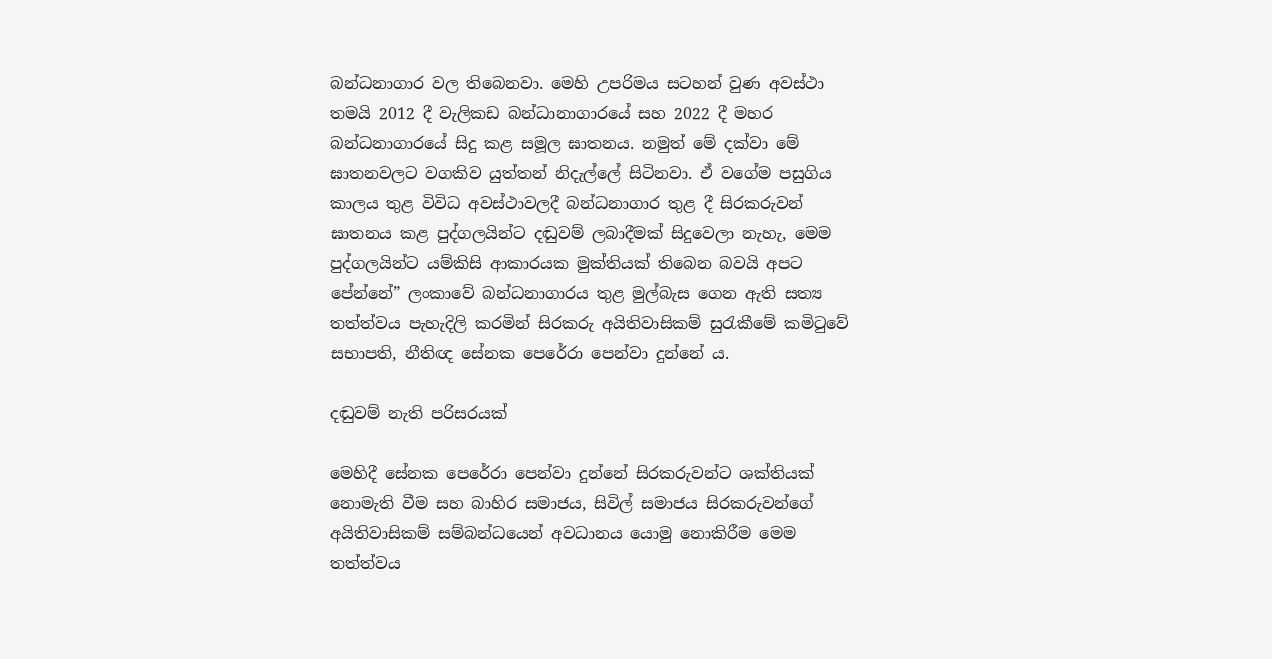බන්ධනාගාර වල තිබෙනවා. මෙහි උපරිමය සටහන් වුණ අවස්ථා තමයි 2012 දී වැලිකඩ බන්ධානාගාරයේ සහ 2022 දී මහර බන්ධනාගාරයේ සිදු කළ සමූල ඝාතනය. නමුත් මේ දක්වා මේ ඝාතනවලට වගකිව යුත්තන් නිදැල්ලේ සිටිනවා. ඒ වගේම පසුගිය කාලය තුළ විවිධ අවස්ථාවලදී බන්ධනාගාර තුළ දී සිරකරුවන් ඝාතනය කළ පුද්ගලයින්ට දඬුවම් ලබාදීමක් සිදුවෙලා නැහැ, මෙම පුද්ගලයින්ට යම්කිසි ආකාරයක මුක්තියක් තිබෙන බවයි අපට පේන්නේ” ලංකාවේ බන්ධනාගාරය තුළ මුල්බැස ගෙන ඇති සත්‍ය තත්ත්වය පැහැදිලි කරමින් සිරකරු අයිතිවාසිකම් සුරැකීමේ කමිටුවේ සභාපති, නීතිඥ සේනක පෙරේරා පෙන්වා දුන්නේ ය.

දඬුවම් නැති පරිසරයක්

මෙහිදී සේනක පෙරේරා පෙන්වා දුන්නේ සිරකරුවන්ට ශක්තියක් නොමැති වීම සහ බාහිර සමාජය, සිවිල් සමාජය සිරකරුවන්ගේ අයිතිවාසිකම් සම්බන්ධයෙන් අවධානය යොමු නොකිරීම මෙම තත්ත්වය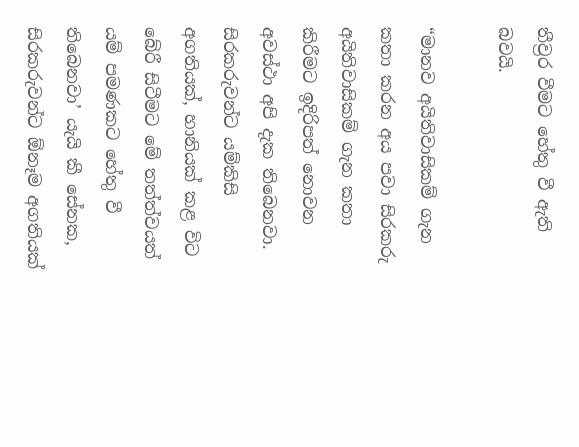තීව්‍රර වීමට හේතු වී ඇති බවයි.

“මානව අයිතිවාසිකම් ගැන කතා කරන අය පවා සිරකරු අයිතිවාසිකම් ගැන කතා කිරීමට ඉදිරිපත් නොවන අවස්ථා අපි දැක තිබෙනවා. සිරකරුවන්ට යම්කිසි අගතියක්, හානියක් කළ විට බේරී සිටීමට මේ තත්ත්වයත් යම් පමණකට හේතු වී තිබෙනවා’ යැයි කී සේනක, සිරකරුවන්ට ඕනෑම අගතියක්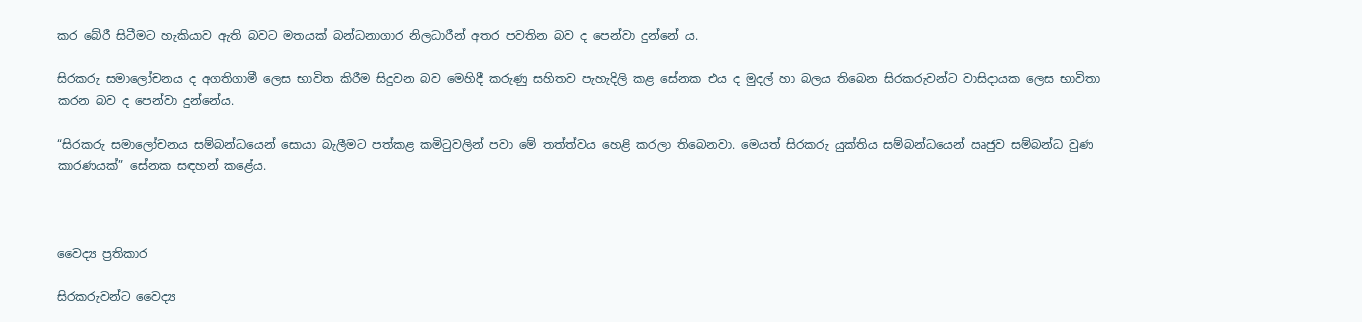කර බේරී සිටීමට හැකියාව ඇති බවට මතයක් බන්ධනාගාර නිලධාරීන් අතර පවතින බව ද පෙන්වා දුන්නේ ය.

සිරකරු සමාලෝචනය ද අගතිගාමී ලෙස භාවිත කිරීම සිදුවන බව මෙහිදී කරුණු සහිතව පැහැදිලි කළ සේනක එය ද මුදල් හා බලය තිබෙන සිරකරුවන්ට වාසිදායක ලෙස භාවිතා කරන බව ද පෙන්වා දුන්නේය.

“සිරකරු සමාලෝචනය සම්බන්ධයෙන් සොයා බැලීමට පත්කළ කමිටුවලින් පවා මේ තත්ත්වය හෙළි කරලා තිබෙනවා. මෙයත් සිරකරු යුක්තිය සම්බන්ධයෙන් ඍජුව සම්බන්ධ වුණ කාරණයක්” සේනක සඳහන් කළේය.



වෛද්‍ය ප්‍රතිකාර

සිරකරුවන්ට වෛද්‍ය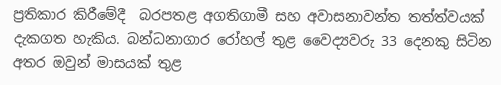ප්‍රතිකාර කිරීමේදී  බරපතළ අගතිගාමී සහ අවාසනාවන්ත තත්ත්වයක් දැකගත හැකිය. බන්ධනාගාර රෝහල් තුළ වෛද්‍යවරු 33 දෙනකු සිටින අතර ඔවුන් මාසයක් තුළ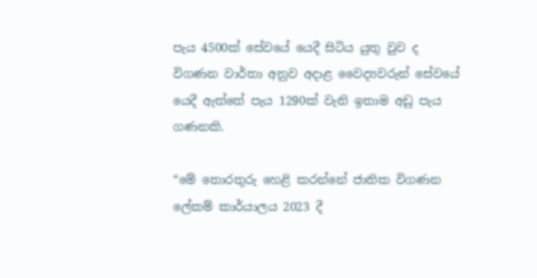පැය 4500ක් සේවයේ යෙදී සිටිය යුතු වුව ද විගණන වාර්තා අනුව අදාළ වෛද්‍යවරුන් සේවයේ යෙදී ඇත්තේ පැය 1290ක් වැනි ඉතාම අඩු පැය ගණනකි.

“මේ තොරතුරු හෙළි කරන්නේ ජාතික විගණන ලේකම් කාර්යාලය 2023 දී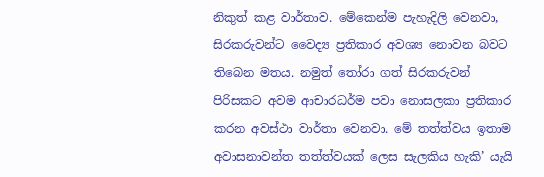නිකුත් කළ වාර්තාව. මේකෙන්ම පැහැදිලි වෙනවා, සිරකරුවන්ට වෛද්‍ය ප්‍රතිකාර අවශ්‍ය නොවන බවට තිබෙන මතය. නමුත් තෝරා ගත් සිරකරුවන් පිරිසකට අවම ආචාරධර්ම පවා නොසලකා ප්‍රතිකාර කරන අවස්ථා වාර්තා වෙනවා. මේ තත්ත්වය ඉතාම අවාසනාවන්ත තත්ත්වයක් ලෙස සැලකිය හැකි’ යැයි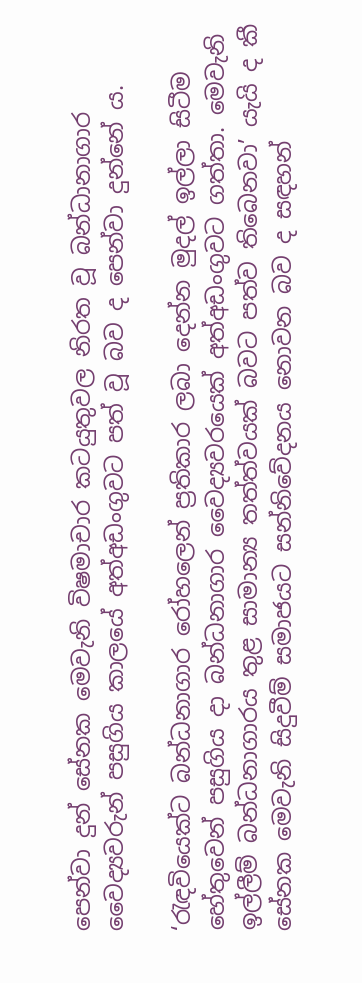පෙන්වා දුන් සේනක මෙවැනි විෂමාචාර කටයුතුවල නිරත වූ බන්ධානාගාර වෛද්‍යවරුන් පසුගිය කාලයේ අත්අඩංගුවට පත් වූ බව ද පෙන්වා දුන්නේ ය.

‘රැඳවියෙක්ට බන්ධනාගාර රෝහලෙන් ප්‍රතිකාර ලබා දෙන්න මුදල් ඉල්ලා සිටීම හේතුවෙන් පසුගිය දා බන්ධනාගාර වෛද්‍යවරයෙක් අත්අඩංගුවට ගත්තා. මෙවැනි ඉල්ලීම් බන්ධනාගාරය තුළ සාමාන්‍ය තත්ත්වයක් බවට පත්ව තිබෙනවා’ යැයි ද කී සේනක මෙවැනි සිදුවීම් සමාජයට සන්නිවේදනය නොවන බව ද සඳහන්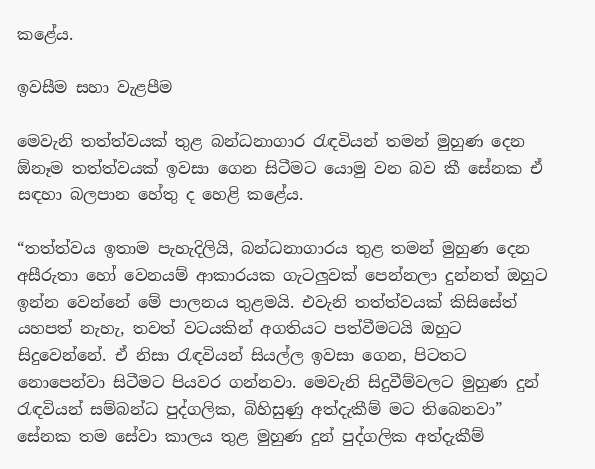කළේය.

ඉවසීම සහා වැළපීම

මෙවැනි තත්ත්වයක් තුළ බන්ධනාගාර රැඳවියන් තමන් මුහුණ දෙන ඕනෑම තත්ත්වයක් ඉවසා ගෙන සිටීමට යොමු වන බව කී සේනක ඒ සඳහා බලපාන හේතු ද හෙළි කළේය.

“තත්ත්වය ඉතාම පැහැදිලියි, බන්ධනාගාරය තුළ තමන් මුහුණ දෙන අසීරුතා හෝ වෙනයම් ආකාරයක ගැටලුවක් පෙන්නලා දුන්නත් ඔහුට ඉන්න වෙන්නේ මේ පාලනය තුළමයි. එවැනි තත්ත්වයක් කිසිසේත් යහපත් නැහැ, තවත් වටයකින් අගතියට පත්වීමටයි ඔහුට සිදුවෙන්නේ. ඒ නිසා රැඳවියන් සියල්ල ඉවසා ගෙන, පිටතට නොපෙන්වා සිටීමට පියවර ගන්නවා. මෙවැනි සිදුවීම්වලට මුහුණ දුන් රැඳවියන් සම්බන්ධ පුද්ගලික, බිහිසුණු අත්දැකීම් මට තිබෙනවා” සේනක තම සේවා කාලය තුළ මුහුණ දුන් පුද්ගලික අත්දැකීම්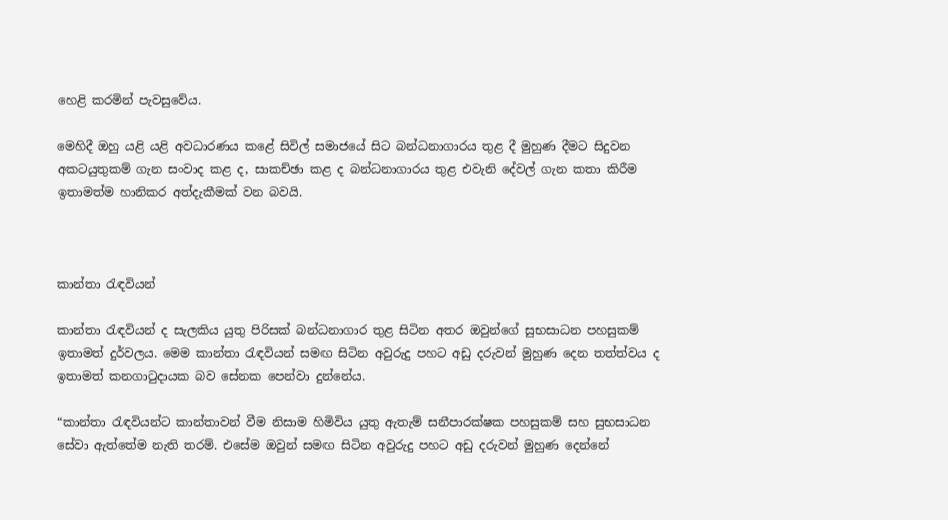හෙළි කරමින් පැවසුවේය.

මෙහිදී ඔහු යළි යළි අවධාරණය කළේ සිවිල් සමාජයේ සිට බන්ධනාගාරය තුළ දී මුහුණ දීමට සිදුවන අකටයුතුකම් ගැන සංවාද කළ ද, සාකච්ඡා කළ ද බන්ධනාගාරය තුළ එවැනි දේවල් ගැන කතා කිරීම ඉතාමත්ම හානිකර අත්දැකීමක් වන බවයි.



කාන්තා රැඳවියන්

කාන්තා රැඳවියන් ද සැලකිය යුතු පිරිසක් බන්ධනාගාර තුළ සිටින අතර ඔවුන්ගේ සුභසාධන පහසුකම් ඉතාමත් දුර්වලය. මෙම කාන්තා රැඳවියන් සමඟ සිටින අවුරුදු පහට අඩු දරුවන් මුහුණ දෙන තත්ත්වය ද ඉතාමත් කනගාටුදායක බව සේනක පෙන්වා දුන්නේය.

“කාන්තා රැඳවියන්ට කාන්තාවන් වීම නිසාම හිමිවිය යුතු ඇතැම් සනීපාරක්ෂක පහසුකම් සහ සුභසාධන සේවා ඇත්තේම නැති තරම්. එසේම ඔවුන් සමඟ සිටින අවුරුදු පහට අඩු දරුවන් මුහුණ දෙන්නේ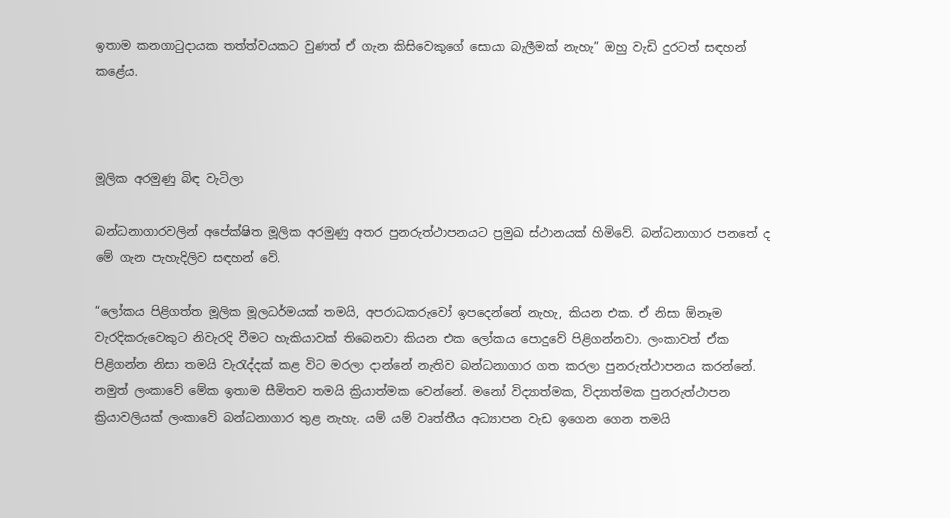ඉතාම කනගාටුදායක තත්ත්වයකට වුණත් ඒ ගැන කිසිවෙකුගේ සොයා බැලීමක් නැහැ” ඔහු වැඩි දුරටත් සඳහන් කළේය.



මූලික අරමුණු බිඳ වැටිලා

බන්ධනාගාරවලින් අපේක්ෂිත මූලික අරමුණු අතර පුනරුත්ථාපනයට ප්‍රමුඛ ස්ථානයක් හිමිවේ. බන්ධනාගාර පනතේ ද මේ ගැන පැහැදිලිව සඳහන් වේ.

“ලෝකය පිළිගත්ත මූලික මූලධර්මයක් තමයි, අපරාධකරුවෝ ඉපදෙන්නේ නැහැ, කියන එක. ඒ නිසා ඕනෑම වැරදිකරුවෙකුට නිවැරදි වීමට හැකියාවක් තිබෙනවා කියන එක ලෝකය පොදුවේ පිළිගන්නවා. ලංකාවත් ඒක පිළිගන්න නිසා තමයි වැරැද්දක් කළ විට මරලා දාන්නේ නැතිව බන්ධනාගාර ගත කරලා පුනරුත්ථාපනය කරන්නේ. නමුත් ලංකාවේ මේක ඉතාම සීමිතව තමයි ක්‍රියාත්මක වෙන්නේ. මනෝ විද්‍යාත්මක, විද්‍යාත්මක පුනරුත්ථාපන ක්‍රියාවලියක් ලංකාවේ බන්ධනාගාර තුළ නැහැ. යම් යම් වෘත්තීය අධ්‍යාපන වැඩ ඉගෙන ගෙන තමයි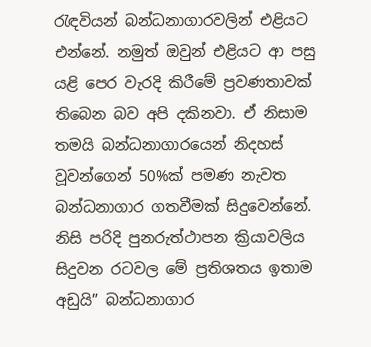රැඳවියන් බන්ධනාගාරවලින් එළියට එන්නේ. නමුත් ඔවුන් එළියට ආ පසු යළි පෙර වැරදි කිරීමේ ප්‍රවණතාවක් තිබෙන බව අපි දකිනවා. ඒ නිසාම තමයි බන්ධනාගාරයෙන් නිදහස් වූවන්ගෙන් 50%ක් පමණ නැවත බන්ධනාගාර ගතවීමක් සිදුවෙන්නේ. නිසි පරිදි පුනරුත්ථාපන ක්‍රියාවලිය සිදුවන රටවල මේ ප්‍රතිශතය ඉතාම අඩුයි” බන්ධනාගාර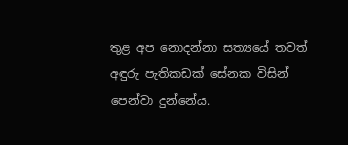තුළ අප නොදන්නා සත්‍යයේ තවත් අඳුරු පැතිකඩක් සේනක විසින් පෙන්වා දුන්නේය.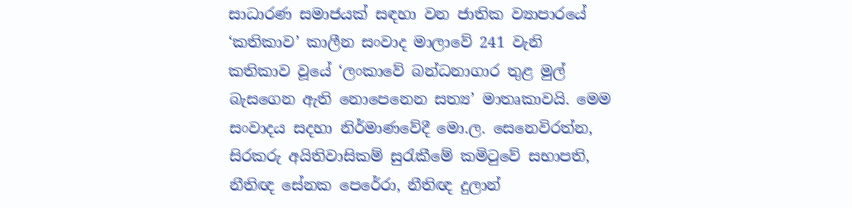සාධාරණ සමාජයක් සඳහා වන ජාතික ව්‍යාපාරයේ ‘කතිකාව’ කාලීන සංවාද මාලාවේ 241 වැනි කතිකාව වූයේ ‘ලංකාවේ බන්ධනාගාර තුළ මුල් බැසගෙන ඇති නොපෙනෙන සත්‍ය’ මාතෘකාවයි. මෙම සංවාදය සදහා නිර්මාණවේදී මො.ල. සෙනෙවිරත්න, සිරකරු අයිතිවාසිකම් සුරැකීමේ කමිටුවේ සභාපති, නීතිඥ සේනක පෙරේරා, නීතිඥ දුලාන්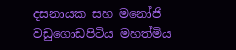දසනායක සහ මනෝජි වඩුගොඩපිටිය මහත්මිය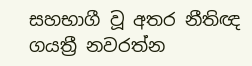සහභාගී වූ අතර නීතිඥ ගයත්‍රී නවරත්න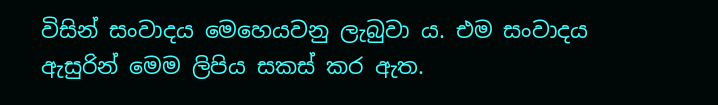විසින් සංවාදය මෙහෙයවනු ලැබුවා ය. එම සංවාදය ඇසුරින් මෙම ලිපිය සකස් කර ඇත.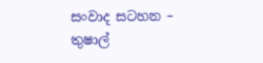සංවාද සටහන – තුෂාල්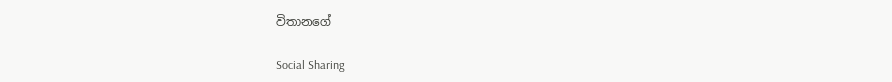විතානගේ

Social Sharing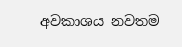අවකාශය නවතම